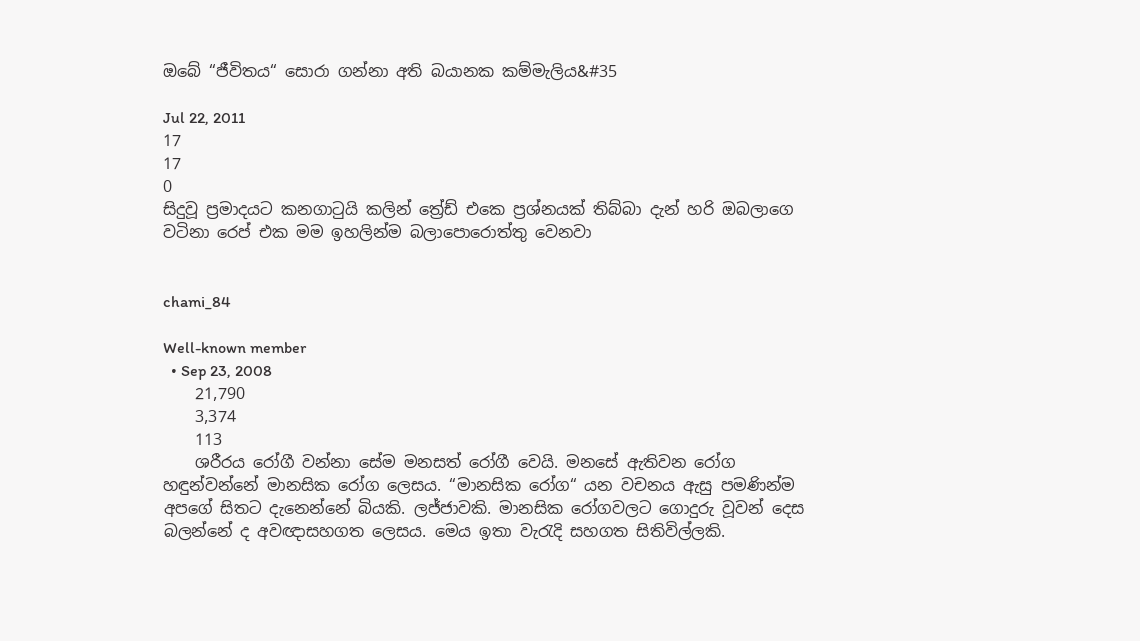ඔබේ “ජීවිතය“ සොරා ගන්නා අති බයානක කම්මැලිය&#35

Jul 22, 2011
17
17
0
සිදුවූ ප්‍රමාදයට කනගාටුයි කලින් ත්‍රේඩ් එකෙ ප්‍රශ්නයක් තිබ්බා දැන් හරි ඔබලාගෙ වටිනා රෙප් එක මම ඉහලින්ම බලාපොරොත්තු වෙනවා


chami_84

Well-known member
  • Sep 23, 2008
    21,790
    3,374
    113
    ශරීරය රෝගී වන්නා සේම මනසත් රෝගී වෙයි. මනසේ ඇතිවන රෝග හඳුන්වන්නේ මානසික රෝග ලෙසය. “මානසික රෝග“ යන වචනය ඇසු පමණින්ම අපගේ සිතට දැනෙන්නේ බියකි. ලජ්ජාවකි. මානසික රෝගවලට ගොදුරු වූවන් දෙස බලන්නේ ද අවඥාසහගත ලෙසය. මෙය ඉතා වැරැදි සහගත සිතිවිල්ලකි.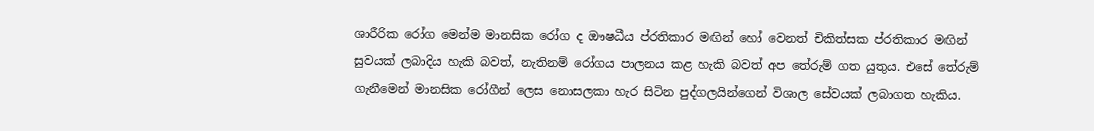ශාරීරික රෝග මෙන්ම මානසික රෝග ද ඖෂධීය ප්රතිකාර මඟින් හෝ වෙනත් චිකිත්සක ප්රතිකාර මඟින් සුවයක් ලබාදිය හැකි බවත්, නැතිනම් රෝගය පාලනය කළ හැකි බවත් අප තේරුම් ගත යුතුය. එසේ තේරුම් ගැනීමෙන් මානසික රෝගීන් ලෙස නොසලකා හැර සිටින පුද්ගලයින්ගෙන් විශාල සේවයක් ලබාගත හැකිය.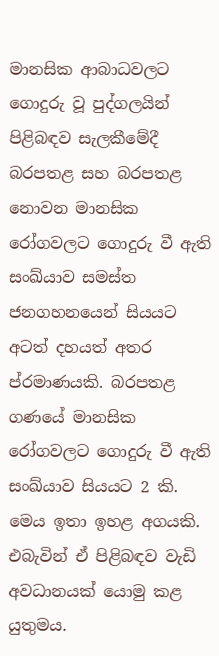මානසික ආබාධවලට ගොදුරු වූ පුද්ගලයින් පිළිබඳව සැලකීමේදී බරපතළ සහ බරපතළ නොවන මානසික රෝගවලට ගොදුරු වී ඇති සංඛ්යාව සමස්ත ජනගහනයෙන් සියයට අටත් දහයත් අතර ප්රමාණයකි. බරපතළ ගණයේ මානසික රෝගවලට ගොදුරු වී ඇති සංඛ්යාව සියයට 2 කි. මෙය ඉතා ඉහළ අගයකි. එබැවින් ඒ පිළිබඳව වැඩි අවධානයක් යොමු කළ යුතුමය.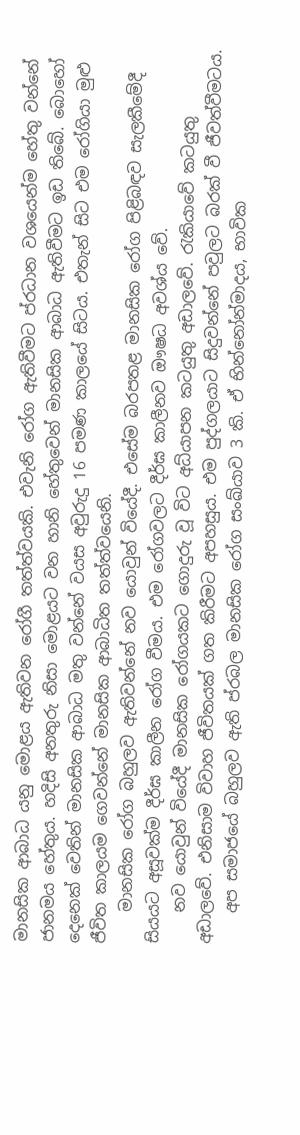මානසික ආබාධ යනු මොළය ඇතිවන රෝගී තත්ත්වයකි. එවැනි රෝග ඇතිවීමට ප්රධාන වශයෙන්ම හේතු වන්නේ ජානමය හේතුය. හදිසි අනතුරු නිසා මොළයට වන හානි හේතුවෙන් මානසික ආබාධ ඇතිවීමට ඉඩ තිබේ. බොහෝ දෙනෙක් වෙතින් මානසික ආබාධ මතු වන්නේ වයස අවුරුදු 16 පමණ කාලයේ සිටය. එතැන් සිට එම රෝගියා මුළු ජීවිත කාලයම ගෙවන්නේ මානසික ආබාධිත තත්ත්වයෙනි.
    මානසික රෝග බහුලව ඇතිවන්නේ නව යොවුන් වියේදී. එසේම බරපතළ මානසික රෝග පිළිබඳව සැලකීමේදී සියයට අසූවක්ම දීර්ඝ කාලීන රෝග වීමය. එම රෝගවලට දීර්ඝ කාලීනව ඖෂධ අවශ්ය වේ.
    නව යොවුන් වියේදී මානසික රෝගයකට ගොදුරු වූ විට අධ්යාපන කටයුතු අඩාලවේ. රැකියාවේ කටයුතු අඩාලවේ. එනිසාම විවාහ ජීවිතයක් ගත කිරීමට අපහසුය. එම පුද්ගලයාට සිදුවන්නේ පවුලට බරක් වී ජීවත්වීමටය.
    අප සමාජයේ බහුලව ඇති ප්රබල මානසික රෝග සංඛ්යාව 3 කි. ඒ භින්නෝන්මාදය, භාවික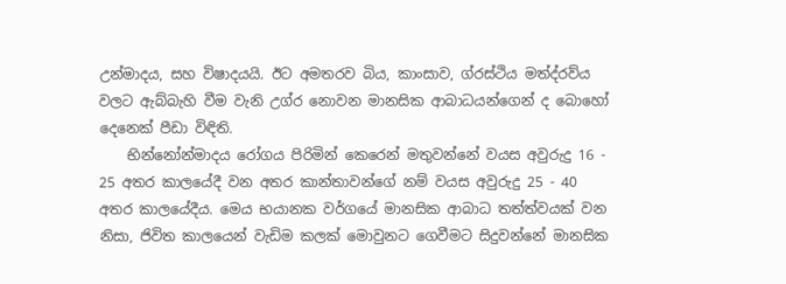උන්මාදය, සහ විෂාදයයි. ඊට අමතරව බිය, කාංසාව, ග්රස්ථිය මත්ද්රව්ය වලට ඇබ්බැහි වීම වැනි උග්ර නොවන මානසික ආබාධයන්ගෙන් ද බොහෝ දෙනෙක් පීඩා විඳිති.
    භින්නෝන්මාදය රෝගය පිරිමින් කෙරෙන් මතුවන්නේ වයස අවුරුදු 16 - 25 අතර කාලයේදී වන අතර කාන්තාවන්ගේ නම් වයස අවුරුදු 25 - 40 අතර කාලයේදීය. මෙය භයානක වර්ගයේ මානසික ආබාධ තත්ත්වයක් වන නිසා, ජිවිත කාලයෙන් වැඩිම කලක් මොවුනට ගෙවීමට සිදුවන්නේ මානසික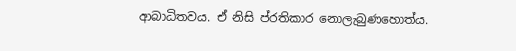ආබාධිතවය. ඒ නිසි ප්රතිකාර නොලැබුණහොත්ය.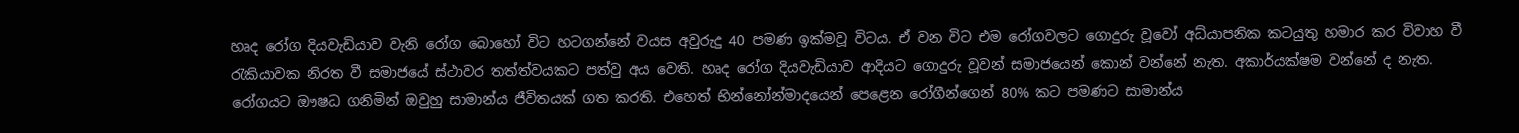හෘද රෝග දියවැඩියාව වැනි රෝග බොහෝ විට හටගන්නේ වයස අවුරුදු 40 පමණ ඉක්මවූ විටය. ඒ වන විට එම රෝගවලට ගොදුරු වූවෝ අධ්යාපනික කටයුතු හමාර කර විවාහ වී රැකියාවක නිරත වී සමාජයේ ස්ථාවර තත්ත්වයකට පත්වු අය වෙති. හෘද රෝග දියවැඩියාව ආදියට ගොදුරු වූවන් සමාජයෙන් කොන් වන්නේ නැත. අකාර්යක්ෂම වන්නේ ද නැත. රෝගයට ඖෂධ ගනිමින් ඔවුහු සාමාන්ය ජීවිතයක් ගත කරති. එහෙත් භින්නෝන්මාදයෙන් පෙළෙන රෝගීන්ගෙන් 80% කට පමණට සාමාන්ය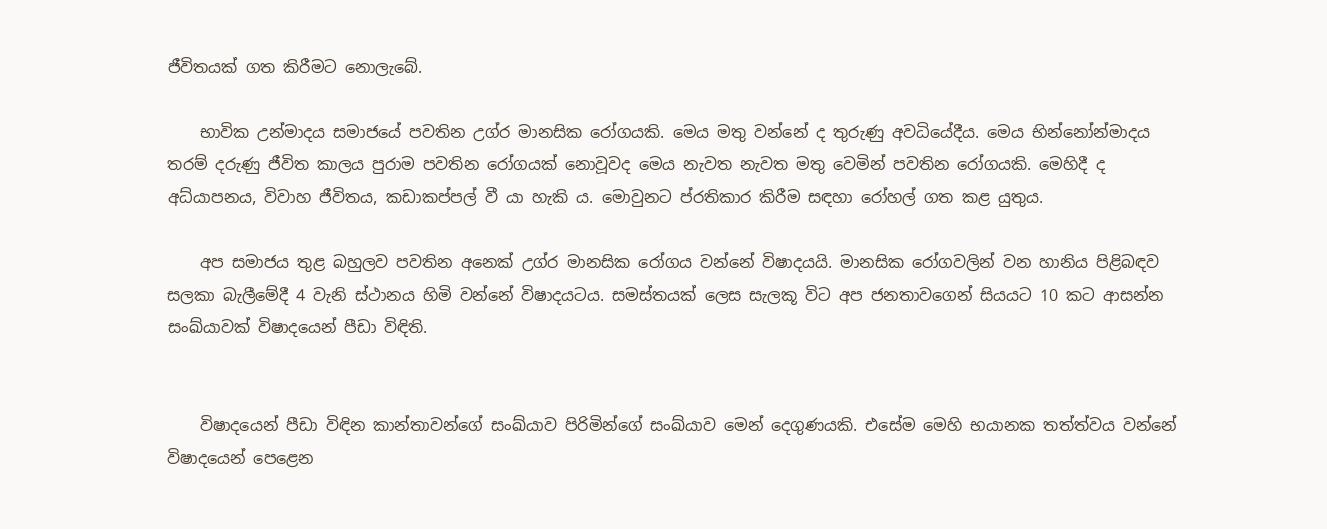ජීවිතයක් ගත කිරීමට නොලැබේ.

    භාවික උන්මාදය සමාජයේ පවතින උග්ර මානසික රෝගයකි. මෙය මතු වන්නේ ද තුරුණු අවධියේදීය. මෙය භින්නෝන්මාදය තරම් දරුණු ජීවිත කාලය පුරාම පවතින රෝගයක් නොවූවද මෙය නැවත නැවත මතු වෙමින් පවතින රෝගයකි. මෙහිදී ද අධ්යාපනය, විවාහ ජීවිතය, කඩාකප්පල් වී යා හැකි ය. මොවුනට ප්රතිකාර කිරීම සඳහා රෝහල් ගත කළ යුතුය.

    අප සමාජය තුළ බහුලව පවතින අනෙක් උග්ර මානසික රෝගය වන්නේ විෂාදයයි. මානසික රෝගවලින් වන හානිය පිළිබඳව සලකා බැලීමේදී 4 වැනි ස්ථානය හිමි වන්නේ විෂාදයටය. සමස්තයක් ලෙස සැලකූ විට අප ජනතාවගෙන් සියයට 10 කට ආසන්න සංඛ්යාවක් විෂාදයෙන් පීඩා විඳිති.


    විෂාදයෙන් පීඩා විඳින කාන්තාවන්ගේ සංඛ්යාව පිරිමින්ගේ සංඛ්යාව මෙන් දෙගුණයකි. එසේම මෙහි භයානක තත්ත්වය වන්නේ විෂාදයෙන් පෙළෙන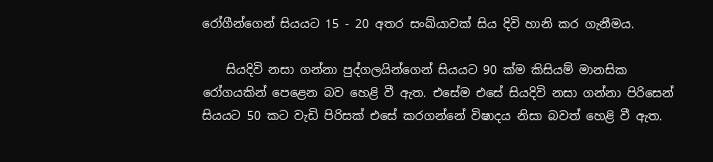රෝගීන්ගෙන් සියයට 15 - 20 අතර සංඛ්යාවක් සිය දිවි හානි කර ගැනීමය.

    සියදිවි නසා ගන්නා පුද්ගලයින්ගෙන් සියයට 90 ක්ම කිසියම් මානසික රෝගයකින් පෙළෙන බව හෙළි වී ඇත. එසේම එසේ සියදිවි නසා ගන්නා පිරිසෙන් සියයට 50 කට වැඩි පිරිසක් එසේ කරගන්නේ විෂාදය නිසා බවත් හෙළි වී ඇත.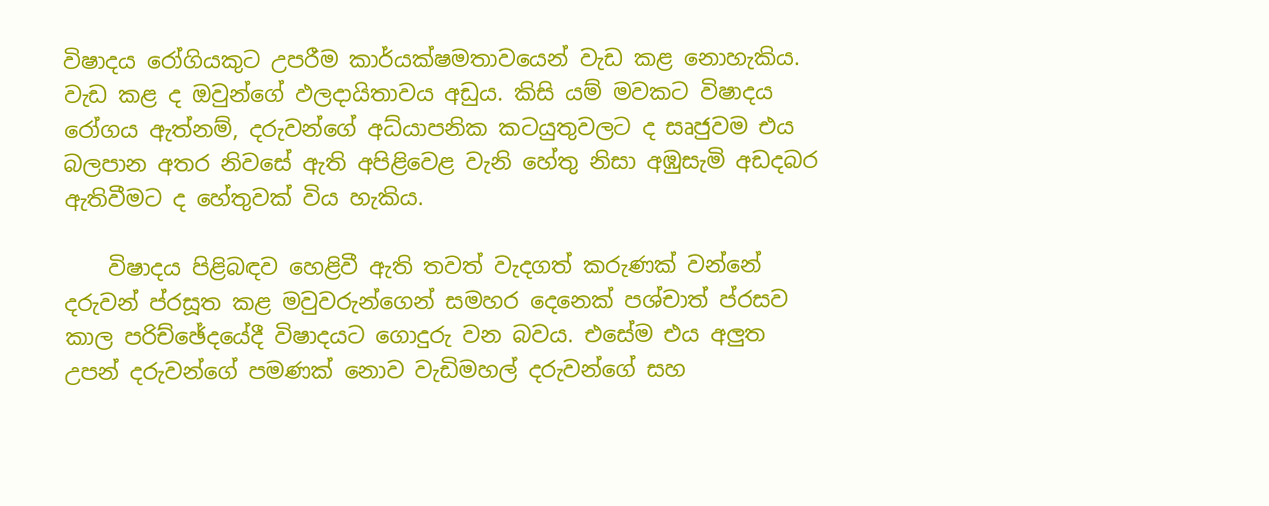විෂාදය රෝගියකුට උපරීම කාර්යක්ෂමතාවයෙන් වැඩ කළ නොහැකිය. වැඩ කළ ද ඔවුන්ගේ ඵලදායිතාවය අඩුය. කිසි යම් මවකට විෂාදය රෝගය ඇත්නම්, දරුවන්ගේ අධ්යාපනික කටයුතුවලට ද සෘජුවම එය බලපාන අතර නිවසේ ඇති අපිළිවෙළ වැනි හේතු නිසා අඹුසැමි අඩදබර ඇතිවීමට ද හේතුවක් විය හැකිය.

    විෂාදය පිළිබඳව හෙළිවී ඇති තවත් වැදගත් කරුණක් වන්නේ දරුවන් ප්රසූත කළ මවුවරුන්ගෙන් සමහර දෙනෙක් පශ්චාත් ප්රසව කාල පරිච්ඡේදයේදී විෂාදයට ගොදුරු වන බවය. එසේම එය අලුත උපන් දරුවන්ගේ පමණක් නොව වැඩිමහල් දරුවන්ගේ සහ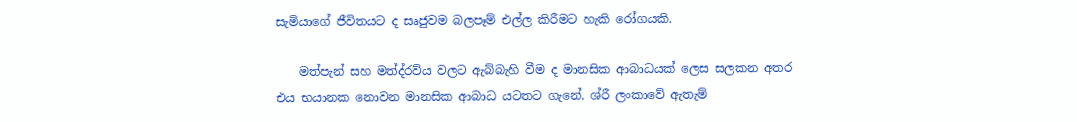සැමියාගේ ජීවිතයට ද සෘජුවම බලපෑම් එල්ල කිරීමට හැකි රෝගයකි.

    මත්පැන් සහ මත්ද්රව්ය වලට ඇබ්බැහි වීම ද මානසික ආබාධයක් ලෙස සලකන අතර එය භයානක නොවන මානසික ආබාධ යටතට ගැනේ. ශ්රී ලංකාවේ ඇතැම්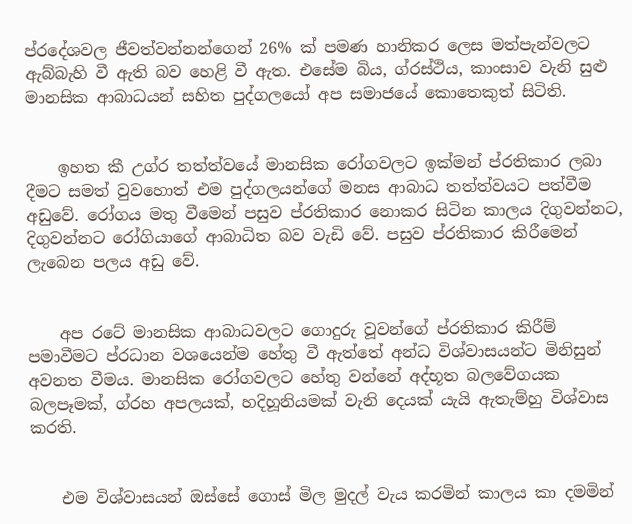ප්රදේශවල ජීවත්වන්නන්ගෙන් 26% ක් පමණ හානිකර ලෙස මත්පැන්වලට ඇබ්බැහි වී ඇති බව හෙළි වී ඇත. එසේම බිය, ග්රස්ථිය, කාංසාව වැනි සුළු මානසික ආබාධයන් සහිත පුද්ගලයෝ අප සමාජයේ කොතෙකුත් සිටිති.


    ඉහත කී උග්ර තත්ත්වයේ මානසික රෝගවලට ඉක්මන් ප්රතිකාර ලබා දීමට සමත් වුවහොත් එම පුද්ගලයන්ගේ මනස ආබාධ තත්ත්වයට පත්වීම අඩුවේ. රෝගය මතු වීමෙන් පසුව ප්රතිකාර නොකර සිටින කාලය දිගුවන්නට, දිගුවන්නට රෝගියාගේ ආබාධිත බව වැඩි වේ. පසුව ප්රතිකාර කිරීමෙන් ලැබෙන පලය අඩු වේ.


    අප රටේ මානසික ආබාධවලට ගොදුරු වූවන්ගේ ප්රතිකාර කිරීම් පමාවීමට ප්රධාන වශයෙන්ම හේතු වී ඇත්තේ අන්ධ විශ්වාසයන්ට මිනිසුන් අවනත වීමය. මානසික රෝගවලට හේතු වන්නේ අද්භූත බලවේගයක බලපෑමක්, ග්රහ අපලයක්, හදිහූනියමක් වැනි දෙයක් යැයි ඇතැම්හු විශ්වාස කරති.


    එම විශ්වාසයන් ඔස්සේ ගොස් මිල මුදල් වැය කරමින් කාලය කා දමමින්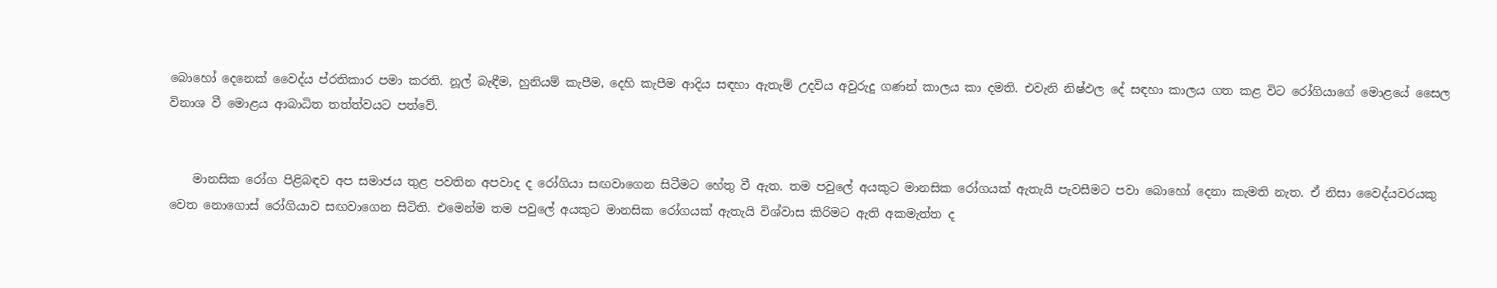බොහෝ දෙනෙක් වෛද්ය ප්රතිකාර පමා කරති. නූල් බැඳීම, හුනියම් කැපීම, දෙහි කැපීම ආදිය සඳහා ඇතැම් උදවිය අවුරුදු ගණන් කාලය කා දමති. එවැනි නිෂ්ඵල දේ සඳහා කාලය ගත කළ විට රෝගියාගේ මොළයේ සෛල විනාශ වී මොළය ආබාධිත තත්ත්වයට පත්වේ.


    මානසික රෝග පිළිබඳව අප සමාජය තුළ පවතින අපවාද ද රෝගියා සඟවාගෙන සිටීමට හේතු වී ඇත. තම පවුලේ අයකුට මානසික රෝගයක් ඇතැයි පැවසීමට පවා බොහෝ දෙනා කැමති නැත. ඒ නිසා වෛද්යවරයකු වෙත නොගොස් රෝගියාව සඟවාගෙන සිටිති. එමෙන්ම තම පවුලේ අයකුට මානසික රෝගයක් ඇතැයි විශ්වාස කිරිමට ඇති අකමැත්ත ද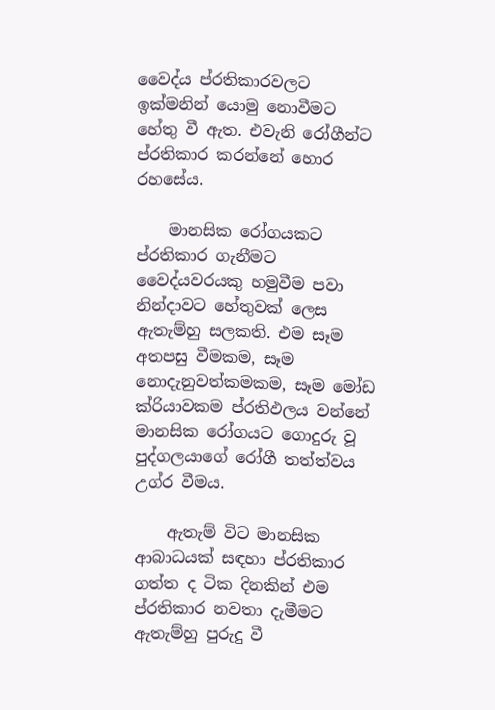වෛද්ය ප්රතිකාරවලට ඉක්මනින් යොමු නොවීමට හේතු වී ඇත. එවැනි රෝගීන්ට ප්රතිකාර කරන්නේ හොර රහසේය.

    මානසික රෝගයකට ප්රතිකාර ගැනීමට වෛද්යවරයකු හමුවීම පවා නින්දාවට හේතුවක් ලෙස ඇතැම්හු සලකති. එම සෑම අතපසු වීමකම, සෑම නොදැනුවත්කමකම, සෑම මෝඩ ක්රියාවකම ප්රතිඵලය වන්නේ මානසික රෝගයට ගොදුරු වූ පුද්ගලයාගේ රෝගී තත්ත්වය උග්ර වීමය.

    ඇතැම් විට මානසික ආබාධයක් සඳහා ප්රතිකාර ගත්ත ද ටික දිනකින් එම ප්රතිකාර නවතා දැමීමට ඇතැම්හු පුරුදු වී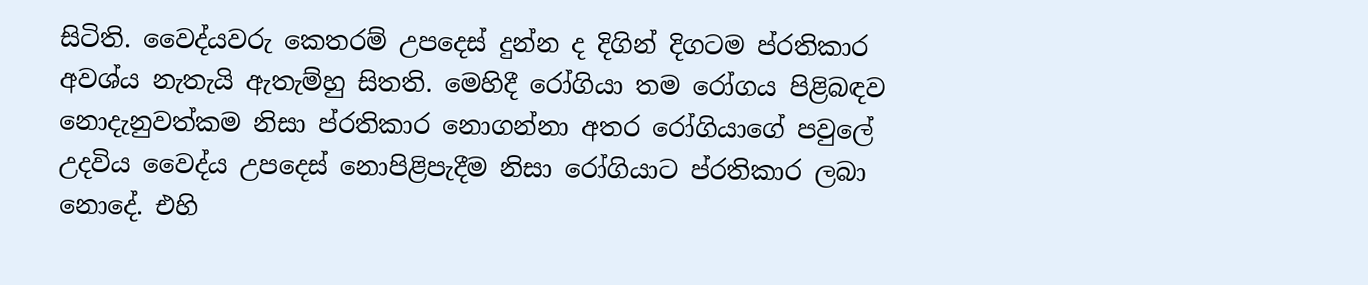සිටිති. වෛද්යවරු කෙතරම් උපදෙස් දුන්න ද දිගින් දිගටම ප්රතිකාර අවශ්ය නැතැයි ඇතැම්හු සිතති. මෙහිදී රෝගියා තම රෝගය පිළිබඳව නොදැනුවත්කම නිසා ප්රතිකාර නොගන්නා අතර රෝගියාගේ පවුලේ උදවිය වෛද්ය උපදෙස් නොපිළිපැදීම නිසා රෝගියාට ප්රතිකාර ලබා නොදේ. එහි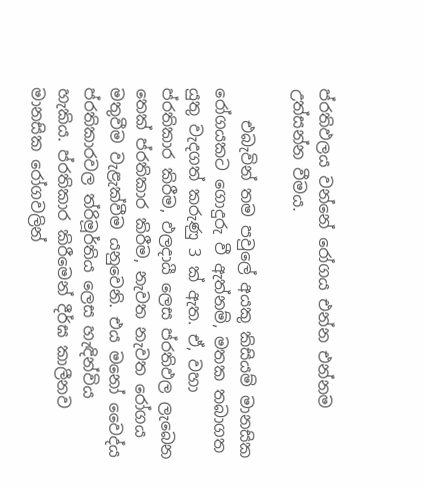ප්රතිඵලය වන්නේ රෝගය එන්න එන්නම උත්සන්න වීමය.

    එබැවින් තම පවුලේ අයකු කිසියම් මානසික රෝගයකට ගොදුරු වී ඇත්නම්, මතක තබාගත යුතු වැදගත් කරුණු 3 ක් ඇත. ඒ, වහා ප්රතිකාර කිරීම, ඵලදායී ලෙස ප්රතිඵල ලැබෙන තෙක් ප්රතිකාර කිරීම, නැවත නැවත රෝගය මතුවීම වැළැක්වීම යනුවෙනි. එය මනෝ වෛද්ය ප්රතිකාරවල ත්රිමූර්තිය ලෙස හැඳින්විය හැකිය. ප්රතිකාර කිරීමෙන් දීර්ඝ කාලීනව මානසික රෝගවලින්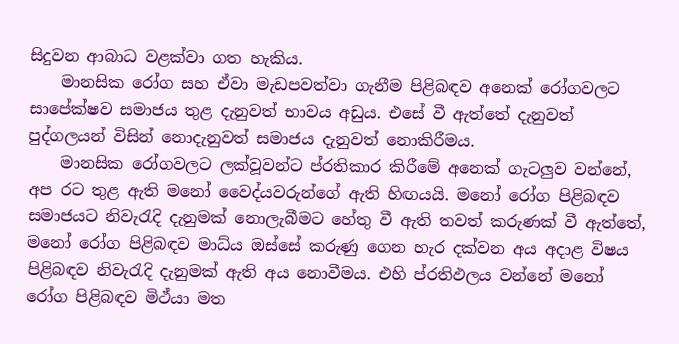සිදුවන ආබාධ වළක්වා ගත හැකිය.
    මානසික රෝග සහ ඒවා මැඩපවත්වා ගැනීම පිළිබඳව අනෙක් රෝගවලට සාපේක්ෂව සමාජය තුළ දැනුවත් භාවය අඩුය. එසේ වී ඇත්තේ දැනුවත් පුද්ගලයන් විසින් නොදැනුවත් සමාජය දැනුවත් නොකිරීමය.
    මානසික රෝගවලට ලක්වූවන්ට ප්රතිකාර කිරීමේ අනෙක් ගැටලුව වන්නේ, අප රට තුළ ඇති මනෝ වෛද්යවරුන්ගේ ඇති හිඟයයි. මනෝ රෝග පිළිබඳව සමාජයට නිවැරැදි දැනුමක් නොලැබීමට හේතු වී ඇති තවත් කරුණක් වී ඇත්තේ, මනෝ රෝග පිළිබඳව මාධ්ය ඔස්සේ කරුණු ගෙන හැර දක්වන අය අදාළ විෂය පිළිබඳව නිවැරැදි දැනුමක් ඇති අය නොවීමය. එහි ප්රතිඵලය වන්නේ මනෝ රෝග පිළිබඳව මිථ්යා මත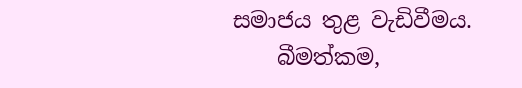සමාජය තුළ වැඩිවීමය.
    බීමත්කම,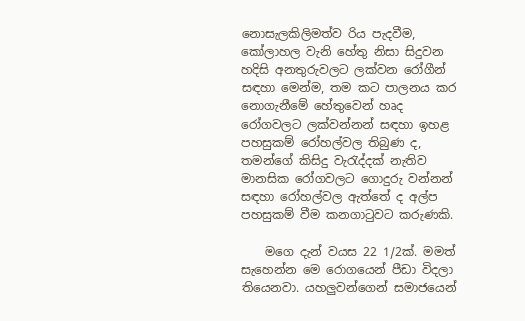නොසැලකිලිමත්ව රිය පැදවීම, කෝලාහල වැනි හේතු නිසා සිදුවන හදිසි අනතුරුවලට ලක්වන රෝගීන් සඳහා මෙන්ම, තම කට පාලනය කර නොගැනීමේ හේතුවෙන් හෘද රෝගවලට ලක්වන්නන් සඳහා ඉහළ පහසුකම් රෝහල්වල තිබුණ ද, තමන්ගේ කිසිදු වැරැද්දක් නැතිව මානසික රෝගවලට ගොදුරු වන්නන් සඳහා රෝහල්වල ඇත්තේ ද අල්ප පහසුකම් වීම කනගාටුවට කරුණකි.

    මගෙ දැන් වයස 22 1/2ක්. මමත් සැහෙන්න මෙ රොගයෙන් පීඩා විදලා තියෙනවා. යහලුවන්ගෙන් සමාජයෙන්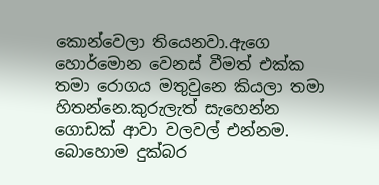කොන්වෙලා තියෙනවා.ඇගෙ හොර්මොන වෙනස් වීමත් එක්ක තමා රොගය මතුවුනෙ කියලා තමා හිතන්නෙ.කුරුලැත් සැහෙන්න ගොඩක් ආවා වලවල් එන්නම. බොහොම දුක්බර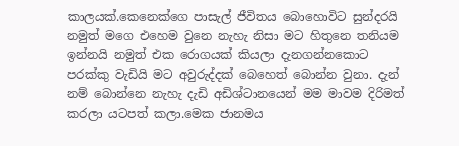කාලයක්.කෙනෙක්ගෙ පාසැල් ජීවිතය බොහොවිට සුන්දරයි නමුත් මගෙ එහෙම වුනෙ නැහැ නිසා මට හිතුනෙ තනියම ඉන්නයි නමුත් එක රොගයක් කියලා දැනගන්නකොට පරක්කු වැඩියි මට අවුරුද්දක් බෙහෙත් බොන්න වුනා. දැන් නම් බොන්නෙ නැහැ දැඩි අඩිශ්ටානයෙන් මම මාවම දිරිමත් කරලා යටපත් කලා.මෙක ජානමය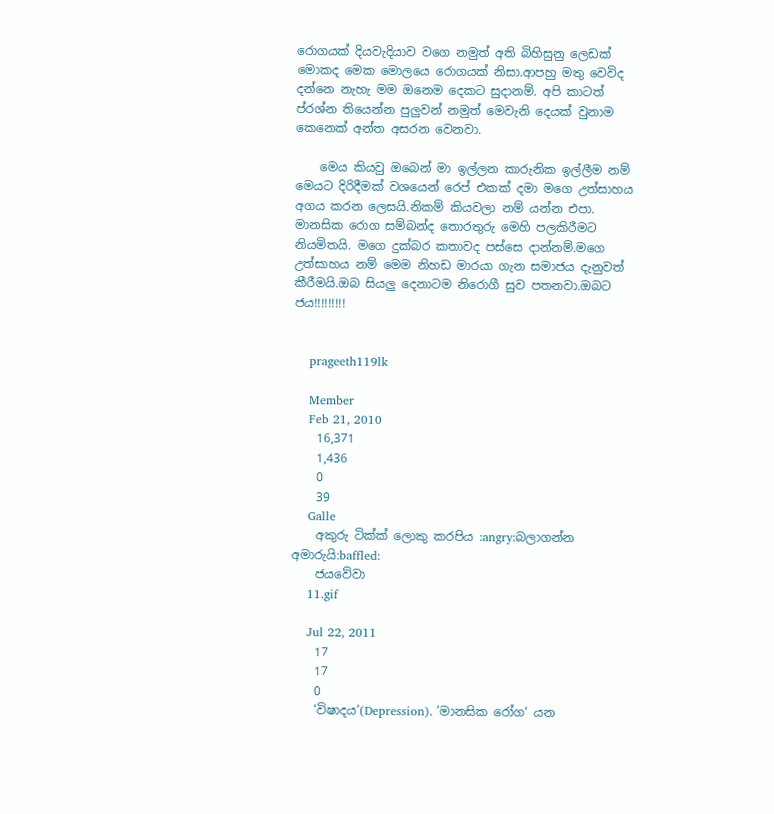රොගයක් දියවැදියාව වගෙ නමුත් අති බිහිසුනු ලෙඩක් මොකද මෙක මොලයෙ රොගයක් නිසා.ආපහු මතු වෙවිද දන්නෙ නැහැ මම ඔනෙම දෙකට සුදානම්. අපි කාටත් ප්රශ්න තියෙන්න පුලුවන් නමුත් මෙවැනි දෙයක් වුනාම කෙනෙක් අන්ත අසරන වෙනවා.

    මෙය කියවු ඔබෙන් මා ඉල්ලන කාරුනික ඉල්ලීම නම් මෙයට දිරිදීමක් වශයෙන් රෙප් එකක් දමා මගෙ උත්සාහය අගය කරන ලෙසයි.නිකම් කියවලා නම් යන්න එපා. මානසික රොග සම්බන්ද තොරතුරු මෙහි පලකිරීමට නියමිතයි. මගෙ දුක්බර කතාවද පස්සෙ දාන්නම්.මගෙ උත්සාහය නම් මෙම නිහඩ මාරයා ගැන සමාජය දැනුවත් කීරීමයි.ඔබ සියලු දෙනාටම නිරොගී සුව පතනවා.ඔබට ජය!!!!!!!!!


    prageeth119lk

    Member
    Feb 21, 2010
    16,371
    1,436
    0
    39
    Galle
    අකුරු ටික්ක් ලොකු කරපිය :angry:බලාගන්න අමාරුයි:baffled:
    ජයවේවා
    11.gif

    Jul 22, 2011
    17
    17
    0
    ‘විෂාදය’(Depression). ’මානසික රෝග‘ යන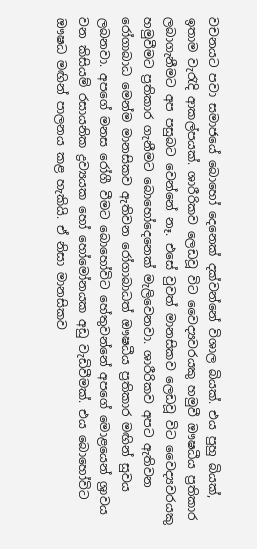වචනයට පවා සමාජයේ බොහෝ දෙනෙක් දක්වන්නේ විශාල බියක්. එය පුහු බියක්, ඉතාම වැරැදි ආකල්පයක්. ශාරීරිකව ලෙඩවූ විට වෛද්‍යවරයකු හමුවී ඖෂධීය ප්‍රතිකාර ලබාගැනීමට අප පසුබට වෙන්නේ නෑ. එසේ වුවත් මානසිකව ලෙඩවූ විට වෛද්‍යවරයකු හමුවීමට ප්‍රතිකාර ගැනීමට බොහෝදෙනෙක් මැලිවෙනවා. ශාරීරිකව අපට ඇතිවන රෝගාබාධ මෙන්ම මානසිකව ඇතිවන රෝගාබාධත් ඖෂධීය ප්‍රතිකාර මඟින් සුවය ලබනවා. අපගේ මනස රෝගී වීමට බොහෝවිට හේතුවන්නේ අපගේ මොළයෙන් ශ්‍රාවය වන කිසියම් රසායනික ද්‍රව්‍යයක හෝ හෝමෝනයක අඩු වැඩිවීමක්. එය බොහෝවිට ඖෂධ මඟින් පාලනය කළ හැකියි. ඒ නිසා මානසිකව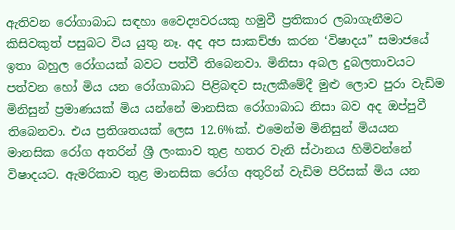ඇතිවන රෝගාබාධ සඳහා වෛද්‍යවරයකු හමුවී ප්‍රතිකාර ලබාගැනීමට කිසිවකුත් පසුබට විය යුතු නෑ. අද අප සාකච්ඡා කරන ‘විෂාදය” සමාජයේ ඉතා බහුල රෝගයක් බවට පත්වී තිබෙනවා. මිනිසා අබල දුබලතාවයට පත්වන හෝ මිය යන රෝගාබාධ පිළිබඳව සැලකීමේදී මුළු ලොව පුරා වැඩිම මිනිසුන් ප්‍රමාණයක් මිය යන්නේ මානසික රෝගාබාධ නිසා බව අද ඔප්පුවී තිබෙනවා. එය ප්‍රතිශතයක් ලෙස 12.6%ක්. එමෙන්ම මිනිසුන් මියයන මානසික රෝග අතරින් ශ්‍රී ලංකාව තුළ හතර වැනි ස්ථානය හිමිවන්නේ විෂාදයට. ඇමරිකාව තුළ මානසික රෝග අතුරින් වැඩිම පිරිසක් මිය යන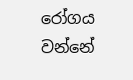රෝගය වන්නේ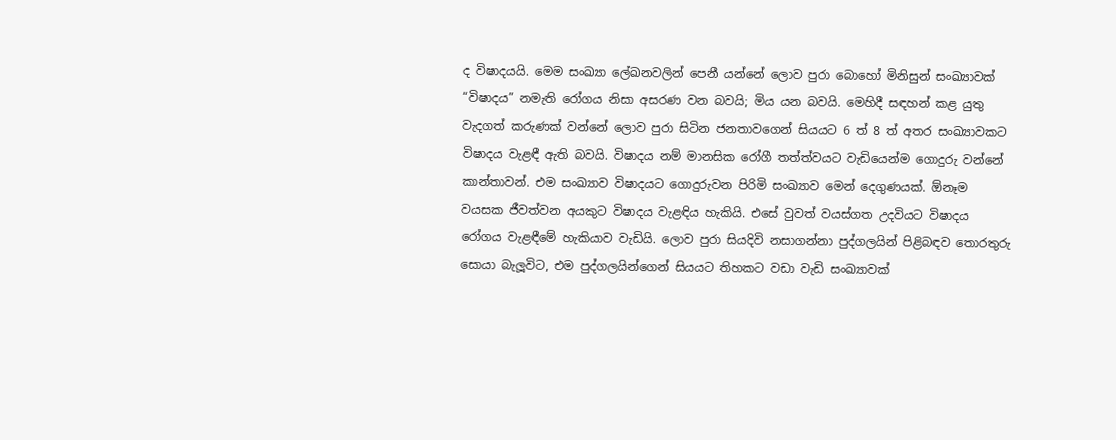ද විෂාදයයි. මෙම සංඛ්‍යා ලේඛනවලින් පෙනී යන්නේ ලොව පුරා බොහෝ මිනිසුන් සංඛ්‍යාවක් “විෂාදය” නමැති රෝගය නිසා අසරණ වන බවයි; මිය යන බවයි. මෙහිදී සඳහන් කළ යුතු වැදගත් කරුණක් වන්නේ ලොව පුරා සිටින ජනතාවගෙන් සියයට 6 ත් 8 ත් අතර සංඛ්‍යාවකට විෂාදය වැළඳී ඇති බවයි. විෂාදය නම් මානසික රෝගී තත්ත්වයට වැඩියෙන්ම ගොදුරු වන්නේ කාන්තාවන්. එම සංඛ්‍යාව විෂාදයට ගොදුරුවන පිරිමි සංඛ්‍යාව මෙන් දෙගුණයක්. ඕනෑම වයසක ජීවත්වන අයකුට විෂාදය වැළඳිය හැකියි. එසේ වුවත් වයස්ගත උදවියට විෂාදය රෝගය වැළඳීමේ හැකියාව වැඩියි. ලොව පුරා සියදිවි නසාගන්නා පුද්ගලයින් පිළිබඳව තොරතුරු සොයා බැලූවිට, එම පුද්ගලයින්ගෙන් සියයට තිහකට වඩා වැඩි සංඛ්‍යාවක්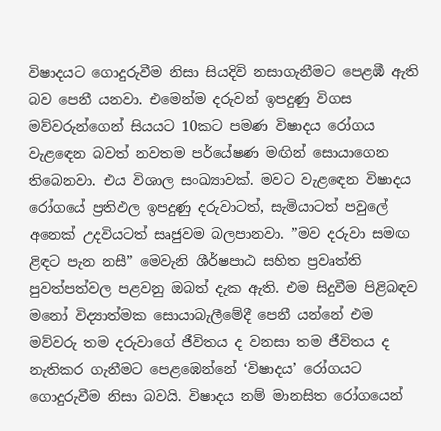විෂාදයට ගොදුරුවීම නිසා සියදිවි නසාගැනීමට පෙළඹී ඇති බව පෙනී යනවා. එමෙන්ම දරුවන් ඉපදුණු විගස මව්වරුන්ගෙන් සියයට 10කට පමණ විෂාදය රෝගය වැළඳෙන බවත් නවතම පර්යේෂණ මඟින් සොයාගෙන තිබෙනවා. එය විශාල සංඛ්‍යාවක්. මවට වැළඳෙන විෂාදය රෝගයේ ප්‍රතිඵල ඉපදුණු දරුවාටත්, සැමියාටත් පවුලේ අනෙක් උදවියටත් සෘජුවම බලපානවා. ”මව දරුවා සමඟ ළිඳට පැන නසී” මෙවැනි ශීර්ෂපාඨ සහිත ප්‍රවෘත්ති පුවත්පත්වල පළවනු ඔබත් දැක ඇති. එම සිදුවීම පිළිබඳව මනෝ විද්‍යාත්මක සොයාබැලීමේදී පෙනී යන්නේ එම මව්වරු තම දරුවාගේ ජීවිතය ද වනසා තම ජීවිතය ද නැතිකර ගැනීමට පෙළඹෙන්නේ ‘විෂාදය’ රෝගයට ගොදුරුවීම නිසා බවයි. විෂාදය නම් මානසිත රෝගයෙන්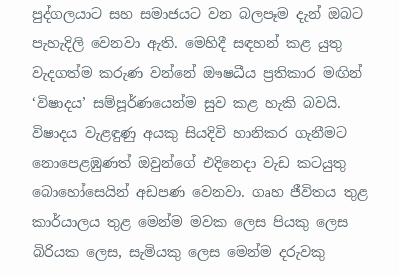පුද්ගලයාට සහ සමාජයට වන බලපෑම දැන් ඔබට පැහැදිලි වෙනවා ඇති. මෙහිදී සඳහන් කළ යුතු වැදගත්ම කරුණ වන්නේ ඖෂධීය ප්‍රතිකාර මඟින් ‘විෂාදය’ සම්පූර්ණයෙන්ම සුව කළ හැකි බවයි. විෂාදය වැළඳුණු අයකු සියදිවි හානිකර ගැනීමට නොපෙළඹුණත් ඔවුන්ගේ එදිනෙදා වැඩ කටයුතු බොහෝසෙයින් අඩපණ වෙනවා. ගෘහ ජීවිතය තුළ කාර්යාලය තුළ මෙන්ම මවක ලෙස පියකු ලෙස බිරියක ලෙස, සැමියකු ලෙස මෙන්ම දරුවකු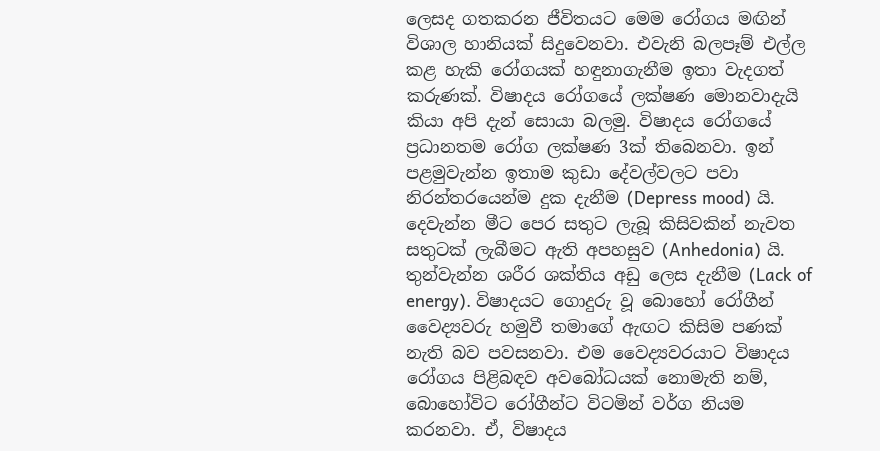ලෙසද ගතකරන ජීවිතයට මෙම රෝගය මඟින් විශාල හානියක් සිදුවෙනවා. එවැනි බලපෑම් එල්ල කළ හැකි රෝගයක් හඳුනාගැනීම ඉතා වැදගත් කරුණක්. විෂාදය රෝගයේ ලක්ෂණ මොනවාදැයි කියා අපි දැන් සොයා බලමු. විෂාදය රෝගයේ ප්‍රධානතම රෝග ලක්ෂණ 3ක් තිබෙනවා. ඉන් පළමුවැන්න ඉතාම කුඩා දේවල්වලට පවා නිරන්තරයෙන්ම දුක දැනීම (Depress mood) යි. දෙවැන්න මීට පෙර සතුට ලැබූ කිසිවකින් නැවත සතුටක් ලැබීමට ඇති අපහසුව (Anhedonia) යි. තුන්වැන්න ශරීර ශක්තිය අඩු ලෙස දැනීම (Lack of energy). විෂාදයට ගොදුරු වූ බොහෝ රෝගීන් වෛද්‍යවරු හමුවී තමාගේ ඇඟට කිසිම පණක් නැති බව පවසනවා. එම වෛද්‍යවරයාට විෂාදය රෝගය පිළිබඳව අවබෝධයක් නොමැති නම්, බොහෝවිට රෝගීන්ට විටමින් වර්ග නියම කරනවා. ඒ, විෂාදය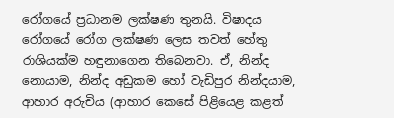රෝගයේ ප්‍රධානම ලක්ෂණ තුනයි. විෂාදය රෝගයේ රෝග ලක්ෂණ ලෙස තවත් හේතු රාශියක්ම හඳුනාගෙන තිබෙනවා. ඒ, නින්ද නොයාම, නින්ද අඩුකම හෝ වැඩිපුර නින්දයාම, ආහාර අරුචිය (ආහාර කෙසේ පිළියෙළ කළත්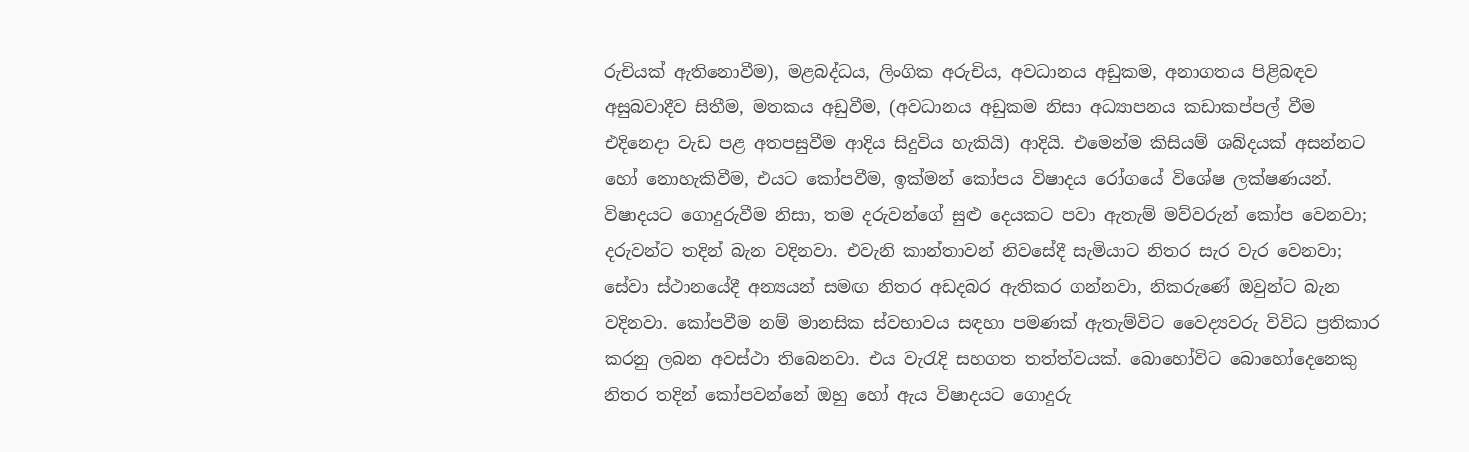රුචියක් ඇතිනොවීම), මළබද්ධය, ලිංගික අරුචිය, අවධානය අඩුකම, අනාගතය පිළිබඳව අසුබවාදීව සිතීම, මතකය අඩුවීම, (අවධානය අඩුකම නිසා අධ්‍යාපනය කඩාකප්පල් වීම එදිනෙදා වැඩ පළ අතපසුවීම ආදිය සිදුවිය හැකියි) ආදියි. එමෙන්ම කිසියම් ශබ්දයක් අසන්නට හෝ නොහැකිවීම, එයට කෝපවීම, ඉක්මන් කෝපය විෂාදය රෝගයේ විශේෂ ලක්ෂණයන්. විෂාදයට ගොදුරුවීම නිසා, තම දරුවන්ගේ සුළු දෙයකට පවා ඇතැම් මව්වරුන් කෝප වෙනවා; දරුවන්ට තදින් බැන වදිනවා. එවැනි කාන්තාවන් නිවසේදී සැමියාට නිතර සැර වැර වෙනවා; සේවා ස්ථානයේදී අන්‍යයන් සමඟ නිතර අඩදබර ඇතිකර ගන්නවා, නිකරුණේ ඔවුන්ට බැන වදිනවා. කෝපවීම නම් මානසික ස්වභාවය සඳහා පමණක් ඇතැම්විට වෛද්‍යවරු විවිධ ප්‍රතිකාර කරනු ලබන අවස්ථා තිබෙනවා. එය වැරැදි සහගත තත්ත්වයක්. බොහෝවිට බොහෝදෙනෙකු නිතර තදින් කෝපවන්නේ ඔහු හෝ ඇය විෂාදයට ගොදුරු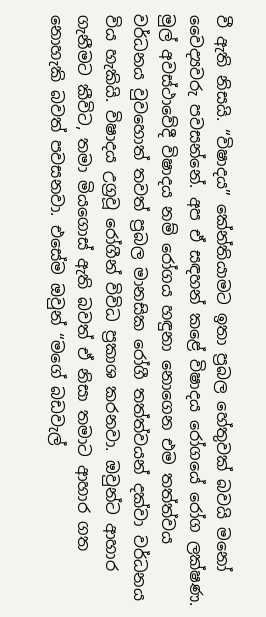වී ඇති නිසයි. “විෂාදය” කේන්තියාමට ඉතා ප්‍රබල හේතුවක් බවයි මනෝ වෛද්‍යවරු පවසන්නේ. අප ඒ සඳහන් කළේ විෂාදය රෝගයේ රෝග ලක්ෂණ. මුල් අවස්ථාවේදී විෂාදය නම් රෝගය හඳුනා නොගෙන එම තත්ත්වය වර්ධනය වුවහොත් තවත් ප්‍රබල මානසික රෝගී තත්ත්වයන් දක්වා වර්ධනය විය හැකියි. විෂාදය උග්‍රවූ රෝගීන් විවිධ ප්‍රකාශ කරනවා. ඔවුන්ට ආහාර ගැනීමට කීවිට, තමා මියගොස් ඇති බවත් ඒ නිසා තමාට ආහාර ගත නොහැකි බවත් පවසනවා. එසේම ඔවුන් “මගේ බඩවැල්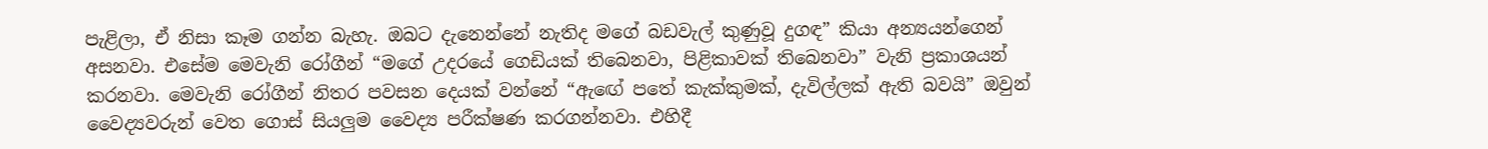පැළිලා, ඒ නිසා කෑම ගන්න බැහැ. ඔබට දැනෙන්නේ නැතිද මගේ බඩවැල් කුණුවූ දුගඳ” කියා අන්‍යයන්ගෙන් අසනවා. එසේම මෙවැනි රෝගීන් “මගේ උදරයේ ගෙඩියක් තිබෙනවා, පිළිකාවක් තිබෙනවා” වැනි ප්‍රකාශයන් කරනවා. මෙවැනි රෝගීන් නිතර පවසන දෙයක් වන්නේ “ඇඟේ පතේ කැක්කුමක්, දැවිල්ලක් ඇති බවයි” ඔවුන් වෛද්‍යවරුන් වෙත ගොස් සියලුම වෛද්‍ය පරීක්ෂණ කරගන්නවා. එහිදී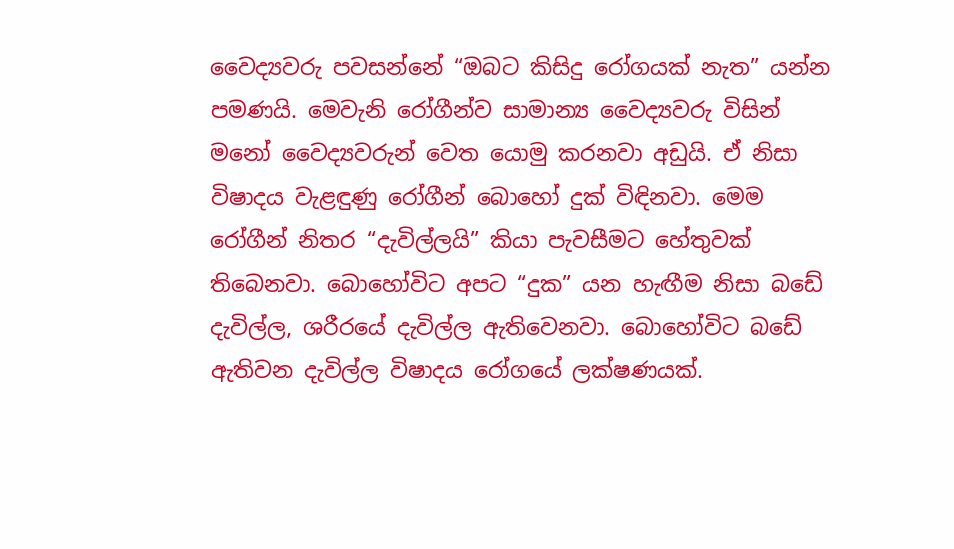වෛද්‍යවරු පවසන්නේ “ඔබට කිසිදු රෝගයක් නැත” යන්න පමණයි. මෙවැනි රෝගීන්ව සාමාන්‍ය වෛද්‍යවරු විසින් මනෝ වෛද්‍යවරුන් වෙත යොමු කරනවා අඩුයි. ඒ නිසා විෂාදය වැළඳුණු රෝගීන් බොහෝ දුක් විඳිනවා. මෙම රෝගීන් නිතර “දැවිල්ලයි” කියා පැවසීමට හේතුවක් තිබෙනවා. බොහෝවිට අපට “දුක” යන හැඟීම නිසා බඩේ දැවිල්ල, ශරීරයේ දැවිල්ල ඇතිවෙනවා. බොහෝවිට බඩේ ඇතිවන දැවිල්ල විෂාදය රෝගයේ ලක්ෂණයක්.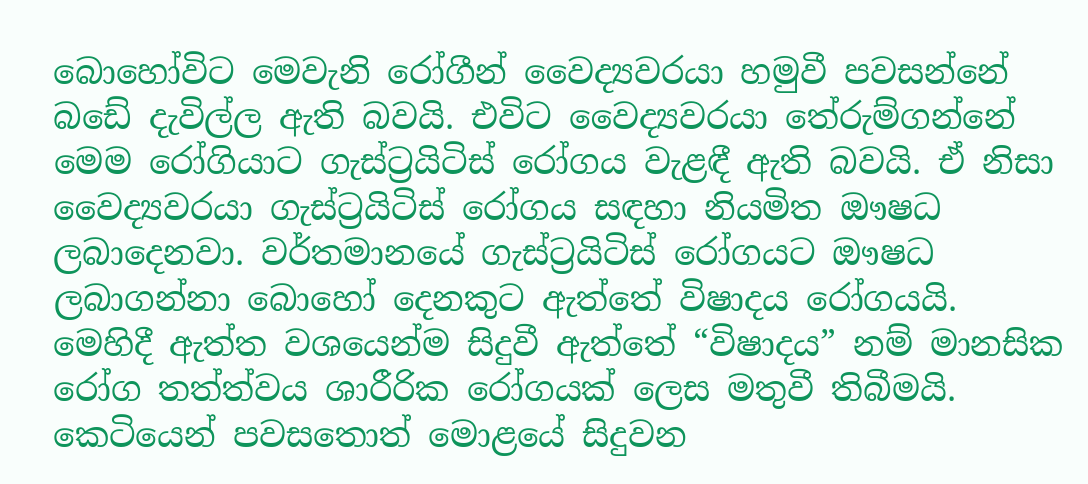බොහෝවිට මෙවැනි රෝගීන් වෛද්‍යවරයා හමුවී පවසන්නේ බඩේ දැවිල්ල ඇති බවයි. එවිට වෛද්‍යවරයා තේරුම්ගන්නේ මෙම රෝගියාට ගැස්ට්‍රයිටිස් රෝගය වැළඳී ඇති බවයි. ඒ නිසා වෛද්‍යවරයා ගැස්ට්‍රයිටිස් රෝගය සඳහා නියමිත ඖෂධ ලබාදෙනවා. වර්තමානයේ ගැස්ට්‍රයිටිස් රෝගයට ඖෂධ ලබාගන්නා බොහෝ දෙනකුට ඇත්තේ විෂාදය රෝගයයි. මෙහිදී ඇත්ත වශයෙන්ම සිදුවී ඇත්තේ “විෂාදය” නම් මානසික රෝග තත්ත්වය ශාරීරික රෝගයක් ලෙස මතුවී තිබීමයි. කෙටියෙන් පවසතොත් මොළයේ සිදුවන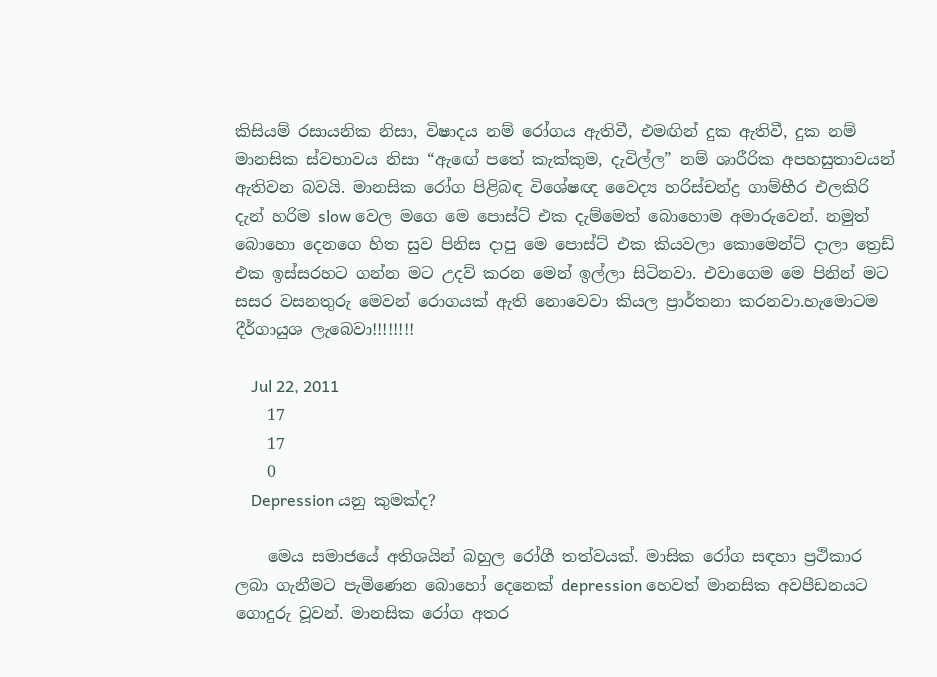කිසියම් රසායනික නිසා, විෂාදය නම් රෝගය ඇතිවී, එමඟින් දුක ඇතිවී, දුක නම් මානසික ස්වභාවය නිසා “ඇඟේ පතේ කැක්කුම, දැවිල්ල” නම් ශාරීරික අපහසුතාවයන් ඇතිවන බවයි. මානසික රෝග පිළිබඳ විශේෂඥ වෛද්‍ය හරිස්චන්ද්‍ර ගාම්භීර එලකිරි දැන් හරිම slow වෙල මගෙ මෙ පොස්ට් එක දැම්මෙත් බොහොම අමාරුවෙන්. නමුත් බොහො දෙනගෙ හිත සුව පිනිස දාපු මෙ පොස්ට් එක කියවලා කොමෙන්ට් දාලා ත්‍රෙඩ් එක ඉස්සරහට ගන්න මට උදව් කරන මෙන් ඉල්ලා සිටිනවා. එවාගෙම මෙ පිනින් මට සසර වසනතුරු මෙවන් රොගයක් ඇති නොවෙවා කියල ප්‍රාර්තනා කරනවා.හැමොටම දීර්ගායුශ ලැබෙවා!!!!!!!!

    Jul 22, 2011
    17
    17
    0
    Depression යනු කුමක්ද?

    මෙය සමාජයේ අතිශයින් බහුල රෝගී තත්වයක්. මාසික රෝග සඳහා ප්‍රථිකාර ලබා ගැනීමට පැමිණෙන බො‍හෝ දෙනෙක් depression හෙවත් මානසික අවපීඩනයට ගොදුරු වූවන්. මානසික රෝග අතර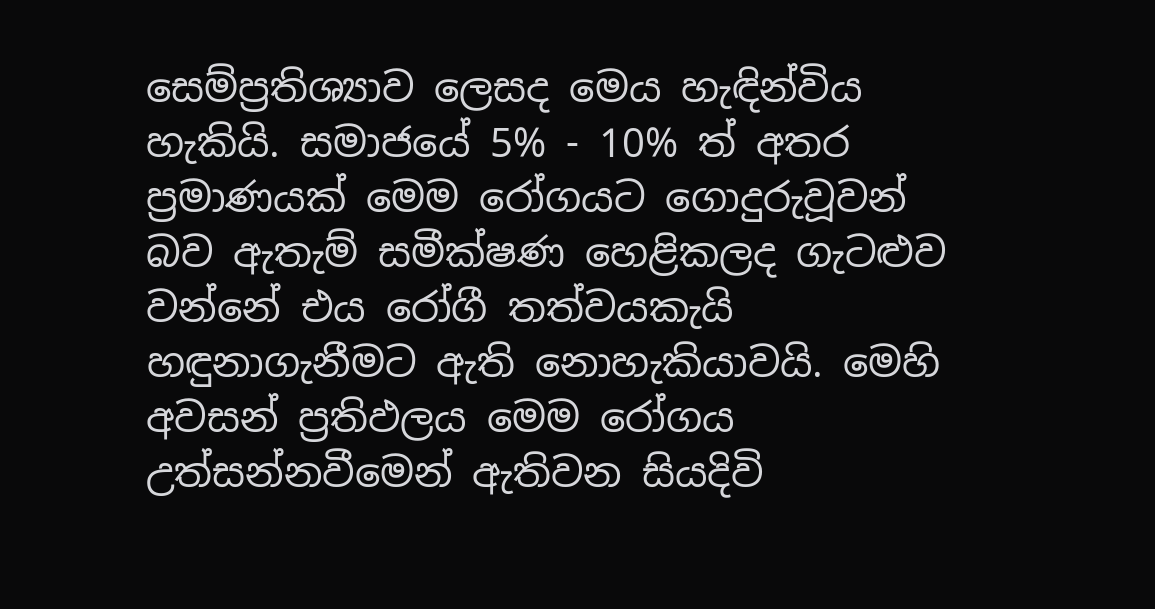සෙම්ප්‍රතිශ්‍යාව ලෙසද මෙය හැඳින්විය හැකියි. සමාජයේ 5% - 10% ත් අතර ප්‍රමාණයක් මෙම රෝගයට ගොදුරුවූවන් බව ඇතැම් සමීක්ෂණ හෙළිකලද ගැටළුව වන්නේ එය රෝගී තත්වයකැයි හඳුනාගැනීමට ඇති නොහැකියාවයි. මෙහි අවසන් ප්‍රතිඵලය මෙම රෝගය උත්සන්නවීමෙන් ඇතිවන සියදිවි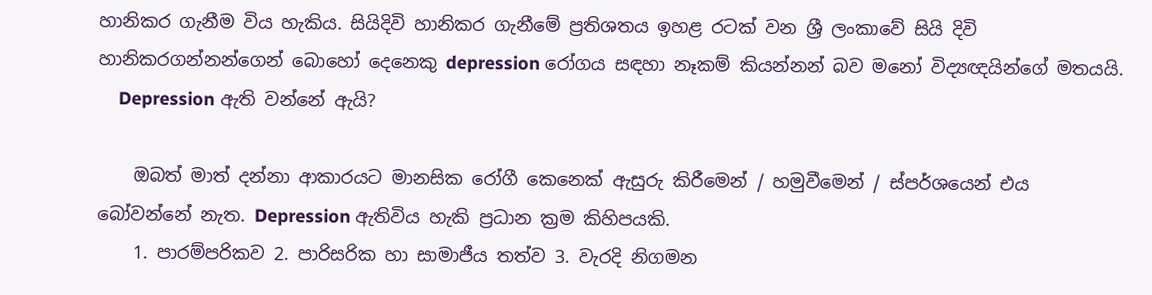හානිකර ගැනීම විය හැකිය. සියිදිවි හානිකර ගැනීමේ ප්‍රතිශතය ඉහළ රටක් වන ශ්‍රී ලංකාවේ සියි දිවි හානිකරගන්නන්ගෙන් බොහෝ දෙනෙකු depression රෝගය සඳහා නෑකම් කියන්නන් බව මනෝ විද්‍යඥයින්ගේ මතයයි.
    Depression ඇති වන්නේ ඇයි?

    ඔබත් මාත් දන්නා ආකාරයට මානසික රෝගී කෙනෙක් ඇසුරු කිරීමෙන් / හමුවීමෙන් / ස්පර්ශයෙන් එය බෝවන්නේ නැත. Depression ඇතිවිය හැකි ප්‍රධාන ක්‍රම කිහිපයකි.
    1. පාරම්පරිකව 2. පාරිසරික හා සාමාජීය තත්ව 3. වැරදි නිගමන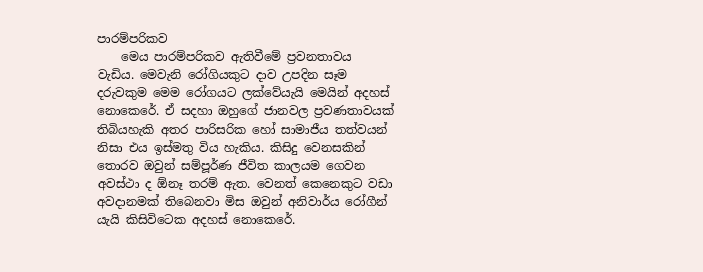පාරම්පරිකව
    මෙය පාරම්පරිකව ඇතිවීමේ ප්‍රවනතාවය වැඩිය. මෙවැනි රෝගියකුට දාව උපදින සෑම දරුවකුම මෙම රෝගයට ලක්වේයැයි මෙයින් අදහස් නොකෙරේ. ඒ සදහා ඔහුගේ ජානවල ප්‍රවණතාවයක් තිබියහැකි අතර පාරිසරික හෝ සාමාජීය තත්වයන් නිසා එය ඉස්මතු විය හැකිය. කිසිදු වෙනසකින් තොරව ඔවුන් සම්පූර්ණ ජීවිත කාලයම ගෙවන අවස්ථා ද ඕනෑ තරම් ඇත. වෙනත් කෙනෙකුට වඩා අවදානමක් තිබෙනවා මිස ඔවුන් අනිවාර්ය රෝගීන් යැයි කිසිවිටෙක අදහස් නොකෙරේ.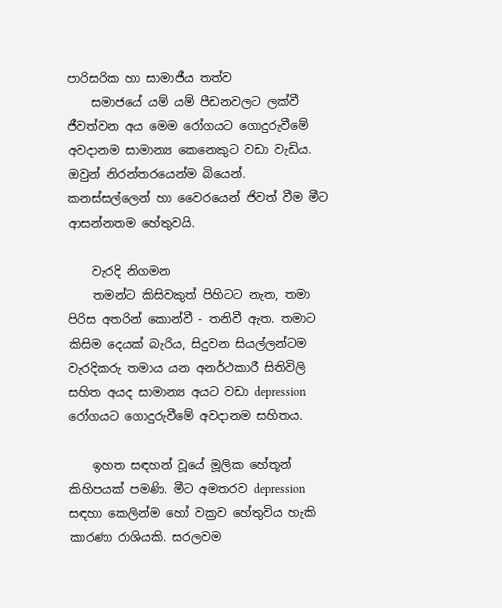පාරිසරික හා සාමාජීය තත්ව
    සමාජයේ යම් යම් පීඩනවලට ලක්වී ජීවත්වන අය මෙම රෝගයට ගොදුරුවීමේ අවදානම සාමාන්‍ය කෙනෙකුට වඩා වැඩිය. ඔවුන් නිරන්තරයෙන්ම බියෙන්. කනස්සල්ලෙන් හා වෛරයෙන් ජිවත් වීම මීට ආසන්නතම හේතුවයි.

    වැරදි නිගමන
    තමන්ට කිසිවකුත් පිහිටට නැත, තමා පිරිස අතරින් කොන්වී - තනිවී ඇත. තමාට කිසිම දෙයක් බැරිය, සිදුවන සියල්ලන්ටම වැරදිකරු තමාය යන අනර්ථකාරී සිතිවිලි සහිත අයද සාමාන්‍ය අයට වඩා depression රෝගයට ගොදුරුවීමේ අවදානම සහිතය.

    ඉහත සඳහන් වූයේ මූලික හේතූන් කිහිපයක් පමණි. මීට අමතරව depression සඳහා කෙලින්ම හෝ වක්‍රව හේතුවිය හැකි කාරණා රාශියකි. සරලවම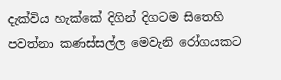දැක්විය හැක්කේ දිගින් දිගටම සිතෙහි පවත්නා කණස්සල්ල මෙවැනි රෝගයකට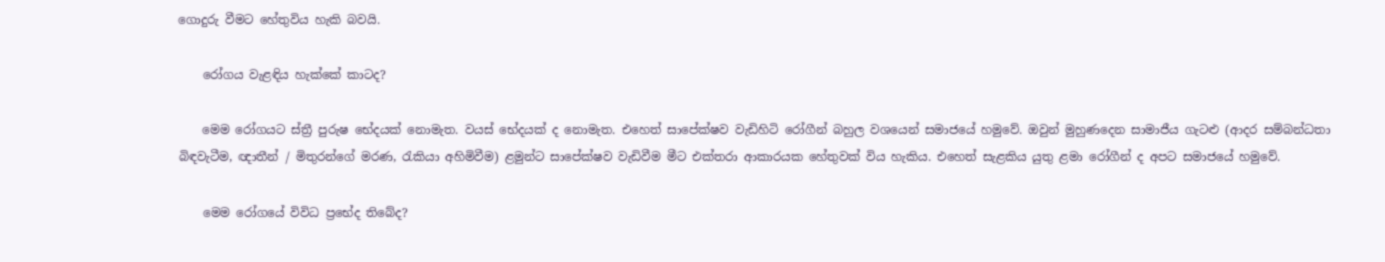ගොදුරු වීමට හේතුවිය හැකි බවයි.

    රෝගය වැළඳිය හැක්කේ කාටද?

    මෙම රෝගයට ස්ත්‍රී පුරුෂ භේදයක් නොමැත. වයස් භේදයක් ද නොමැත. එහෙත් සාපේක්ෂව වැඩිහිටි රෝගීන් බහුල වශයෙන් සමාජ‍යේ හමුවේ. ඔවුන් මුහුණදෙන සාමාජීය ගැටළු (ආදර සම්බන්ධතා බිඳවැටීම, ඥාතීන් / මිතුරන්ගේ මරණ, රැකියා අහිමිවීම) ළමුන්ට සාපේක්ෂව වැඩිවීම මීට එක්තරා ආකාරයක හේතුවක් විය හැකිය. එහෙත් සැළකිය යුතු ළමා රෝගීන් ද අපට සමාජයේ හමුවේ.

    මෙම රෝගයේ විවිධ ප්‍රභේද තිබේද?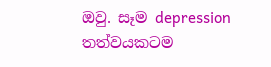ඔවු. සෑම depression තත්වයකටම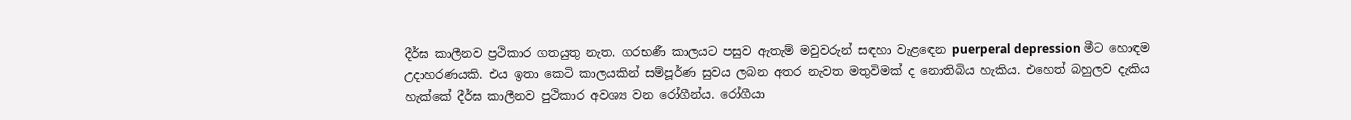දීර්ඝ කාලීනව ප්‍රථිකාර ගතයුතු නැත. ගරභණී කාලයට පසුව ඇතැම් මවුවරුන් සඳහා වැළ‍ඳෙන puerperal depression මීට හොඳම උදාහරණයකි. එය ඉතා කෙටි කාලයකින් සම්පූර්ණ සුවය ලබන අතර නැවත මතුවිමක් ද නොතිබිය හැකිය. එහෙත් බහුලව දැකිය හැක්කේ දීර්ඝ කාලීනව පුථිකාර අවශ්‍ය වන රෝගීන්ය. රෝගීයා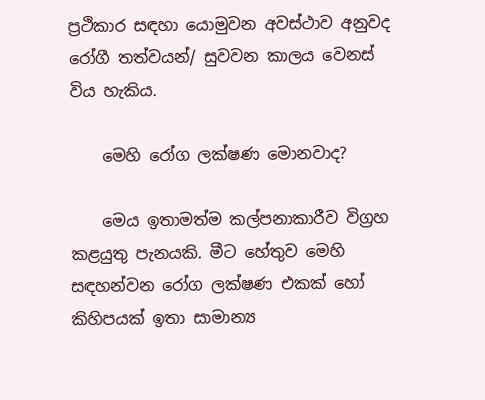ප්‍රථිකාර සඳහා යොමුවන අවස්ථාව අනුවද රෝගී තත්වයන්/ සුවවන කාලය වෙනස් විය හැකිය.

    මෙහි රෝග ලක්ෂණ මොනවාද?

    මෙය ඉතාමත්ම කල්පනාකාරීව විග්‍රහ කළයුතු පැනයකි. මීට හේතුව මෙහි සඳහන්වන රෝග ලක්ෂණ එකක් හෝ කිහිපයක් ඉතා සාමාන්‍ය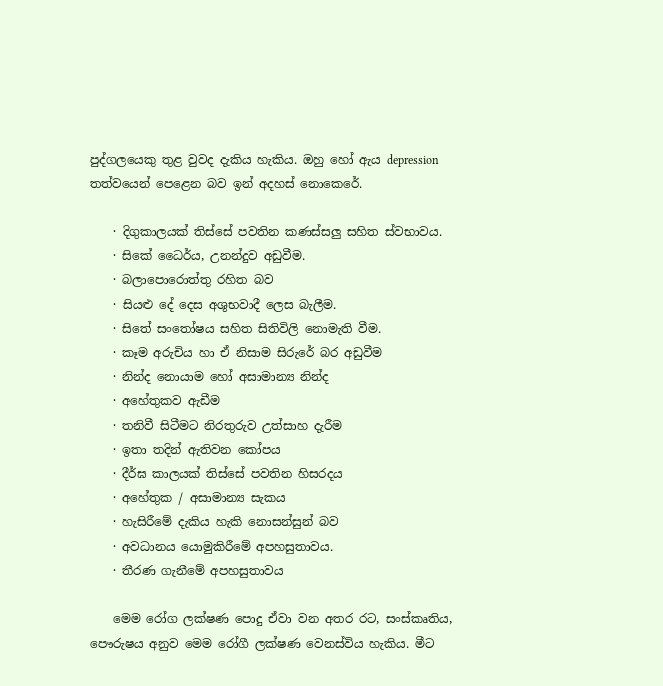පුද්ගලයෙකු තුළ වුවද දැකිය හැකිය. ඔහු හෝ ඇය depression තත්වයෙන් පෙළෙන බව ඉන් අදහස් නොකෙරේ.

    · දිගුකාලයක් තිස්සේ පවතින කණස්සලු සහිත ස්වභාවය.
    · සිකේ ධෛර්ය, උනන්දුව අඩුවීම.
    · බලාපොරොත්තු රහිත බව
    · සියළු දේ දෙස අශුභවාදී ලෙස බැලීම.
    · සිතේ සංතෝෂය සහිත සිතිවිලි නොමැති වීම.
    · කෑම අරුචිය හා ඒ නිසාම සිරුරේ බර අඩුවීම
    · නින්ද නොයාම හෝ අසාමාන්‍ය නින්ද
    · අහේතුකව ඇඩීම
    · තනිවී සිටීමට නිරතුරුව උත්සාහ දැරීම
    · ඉතා තදින් ඇතිවන කෝපය
    · දීර්ඝ කාලයක් තිස්සේ පවතින හිසරදය
    · අහේතුක / අසාමාන්‍ය සැකය
    · හැසිරීමේ දැකිය හැකි නොසන්සුන් බව
    · අවධානය යොමුකිරීමේ අපහසුතාවය.
    · තීරණ ගැනීමේ අපහසුතාවය

    මෙම රෝග ලක්ෂණ පොදු ඒවා වන අතර රට, සංස්කෘතිය, පෞරුෂය අනුව මෙම රෝගී ලක්ෂණ වෙනස්විය හැකිය. මීට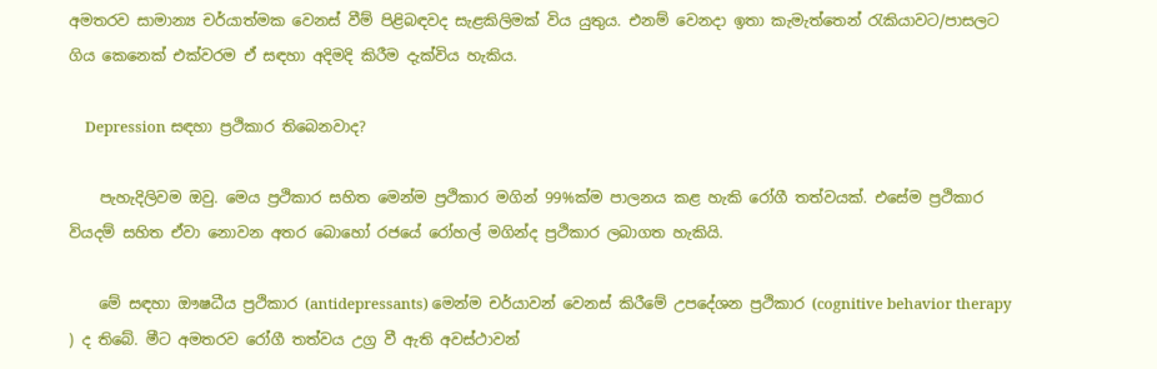අමතරව සාමාන්‍ය චර්යාත්මක වෙනස් වීම් පිළිබඳවද සැළකිලිමක් විය යුතුය. එනම් වෙනදා ඉතා කැමැත්තෙන් රැකියාවට/පාසලට ගිය කෙනෙක් එක්වරම ඒ සඳහා අදිමදි කිරීම දැක්විය හැකිය.

    Depression සඳහා ප්‍රථිකාර තිබෙනවාද?

    පැහැදිලිවම ඔවු. මෙය ප්‍රථිකාර සහිත මෙන්ම ප්‍රථිකාර මගින් 99%ක්ම පාලනය කළ හැකි රෝගී තත්වයක්. එසේම ප්‍රථිකාර වියදම් සහිත ඒවා‍ නොවන අතර බොහෝ රජයේ රෝහල් මගින්ද ප්‍රථිකාර ලබාගත හැකියි.

    මේ සඳහා‍ ‍‍ඖෂධීය ප්‍රථිකාර (antidepressants) මෙන්ම චර්යාවන් වෙනස් කිරීමේ උපදේශන ප්‍රථිකාර (cognitive behavior therapy ) ද තිබේ. මීට අමතරව රෝගී තත්වය උග්‍ර වී ඇති අවස්ථාවන්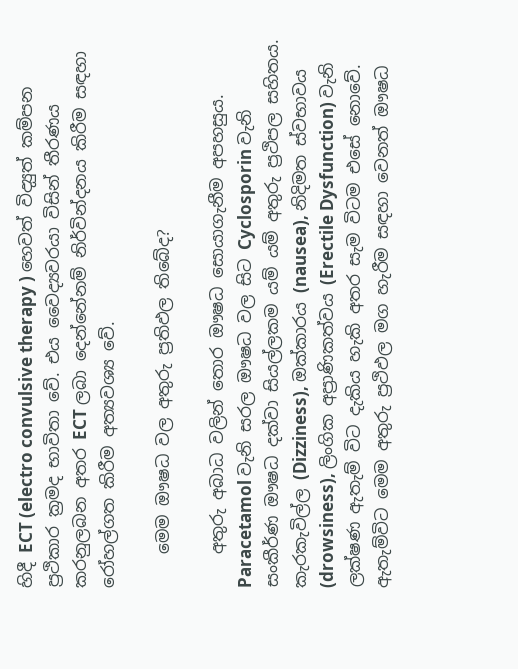හිදී ECT (electro convulsive therapy ) හෙවත් විද්‍යුත් කම්පන ප්‍රථිකාර ක්‍රමද භාවිතා වේ. එය වෛද්‍යවරයා විසින් තීරණය කරනුලබන අතර ECT ලබා දෙන්නේනම් නිර්වින්දනය කිරීම සඳහා රෝහල්ගත කිරීම අත්‍යවශ්‍ය වේ.

    මෙම ඖෂධ වල අතුරු ප්‍රතිඵල තිබේද?

    අතුරු අබාධ වලින් තොර ඖෂධ සොයාගැනීම අපහසුය. Paracetamol වැනි සරල ඖෂධ වල සිට Cyclosporin වැනි සංකීර්ණ ඖෂධ දක්වා සියල්ලකම යම් යම් අතුරු ප්‍රථිපල සහිතය. කැරකැවිල්ල (Dizziness), ඔක්කාරය (nausea), නිදිමත ස්වභාවය (drowsiness), ලිංගික අප්‍රාණිකත්වය (Erectile Dysfunction) වැනි ලක්ෂණ ඇතැම් විට දැකිය හැකි අතර සැම විටම එසේ නොවේ. ඇතැම්විට මෙම අතුරු ප්‍රථිඵල මග හැරීම සඳහා වෙනත් ඖෂධ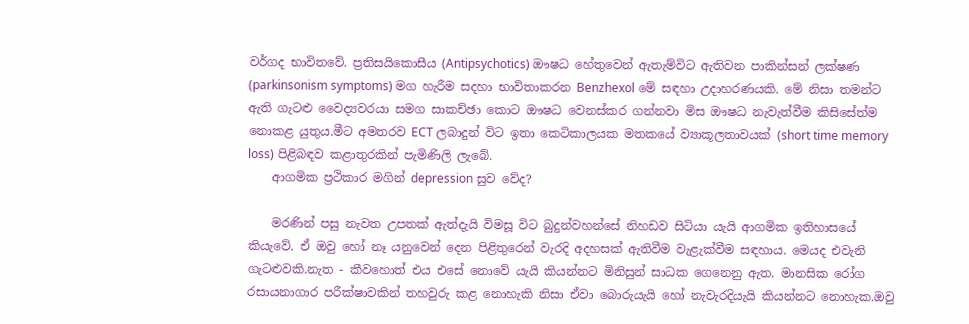වර්ගද භාවිතවේ. ප්‍රතිසයිකොසීය (Antipsychotics) ඖෂධ හේතුවෙන් ඇතැම්විට ඇතිවන පාකින්සන් ලක්ෂණ (parkinsonism symptoms) මග හැරීම සදහා භාවිතාකරන Benzhexol මේ සඳහා උදාහරණයකි. මේ නිසා තමන්ට ඇති ගැටළු වෛද්‍යවරයා සමග සාකච්ඡා කොට ඖෂධ වෙනස්කර ගන්නවා මිස ඖෂධ නැවැත්වීම කිසිසේත්ම නොකළ යුතුය.මීට අමතරව ECT ලබාදුන් විට ඉතා කෙටිකාලයක මත‍කයේ ව්‍යාකූලතාවයක් (short time memory loss) පිළිබඳව කළාතුරකින් පැමිණිලි ලැබේ.
    ආගමික ප්‍රථිකාර මගින් depression සුව වේද?

    මරණින් පසු නැවත උපතක් ඇත්දැයි විමසූ විට බුදුන්වහන්සේ නිහඩව සිටියා යැයි ආගමික ඉතිහාසයේ කියැවේ. ඒ ඔවු හෝ නෑ යනුවෙන් දෙන පිළිතුරෙන් වැරදි අදහසක් ඇතිවීම වැළැක්වීම සඳහාය. මෙයද එවැනි ගැටළුවකි.නැත - කීවහොත් එය එසේ නොවේ යැයි කියන්නට මිනිසුන් සාධක ගෙනෙනු ඇත. මානසික රෝග රසායනාගාර පරීක්ෂාවකින් තහවුරු කළ නොහැකි නිසා ඒවා බොරුයැයි හෝ නැවැරදියැයි කියන්නට නොහැක.ඔවු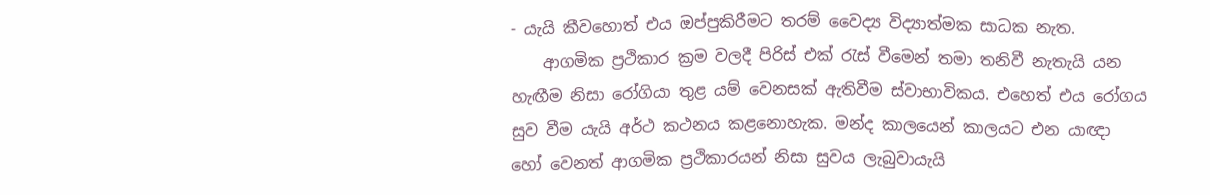- යැයි කීවහොත් එය ඔප්පුකිරීමට තරම් වෛද්‍ය විද්‍යාත්මක සාධක නැත.
    ආගමික ප්‍රථිකාර ක්‍රම වලදී පිරිස් එක් රැස් වීමෙන් තමා තනිවී නැතැයි යන හැඟීම නිසා රෝගියා තුළ යම් වෙනසක් ඇතිවීම ස්වාභාවිකය. එහෙත් එය රෝගය සුව වීම යැයි අර්ථ කථනය කළනොහැක. මන්ද කාලයෙන් කාලයට එන යාඥා හෝ වෙනත් ආගමික ප්‍රථිකාරයන් නිසා සුවය ලැබුවායැයි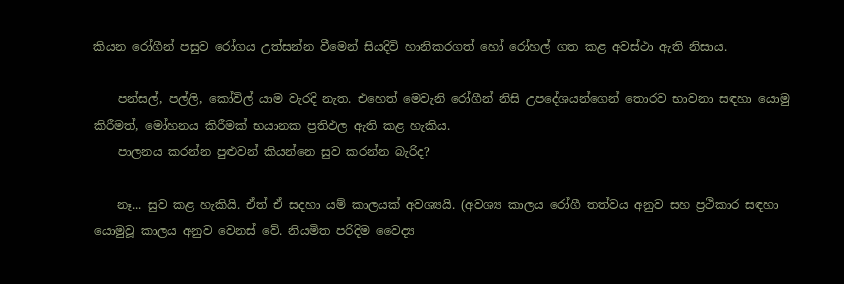කියන ‍රෝගීන් පසුව රෝගය උත්සන්න වීමෙන් සියදිවි හානිකරගත් හෝ රෝහල් ගත කළ අවස්ථා ඇති නිසාය.

    පන්සල්, පල්ලි, කෝවිල් යාම වැරදි නැත. එහෙත් මෙවැනි රෝගීන් නිසි උපදේශයන්ගෙන් තොරව භාවනා සඳහා යොමු කිරීමත්, මෝහනය කිරීමක් භයානක ප්‍රතිඵල ඇති කළ හැකිය.
    පාලනය කරන්න පුළුවන් කියන්නෙ සුව කරන්න බැරිද?

    නෑ... සුව කළ හැකියි. ඒත් ඒ සදහා යම් කාලයක් අවශ්‍යයි. (අවශ්‍ය කාලය රෝගී තත්වය අනුව සහ ප්‍රථිකාර සඳහා යොමුවූ කාලය අනුව වෙනස් වේ. නියමිත පරිදිම වෛද්‍ය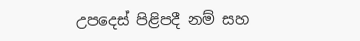උපදෙස් පිළිපදී නම් සහ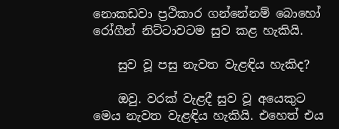නොකඩවා ප්‍රථිකාර ගන්නේනම් බොහෝ රෝගීන් නිට්ටාවටම සුව කළ හැකියි.

    සුව වූ පසු නැවත වැළඳිය හැකිද?

    ඔවු. වරක් වැළදී සුව වූ අයෙකුට මෙය නැවත වැළඳිය හැකියි. එහෙත් එය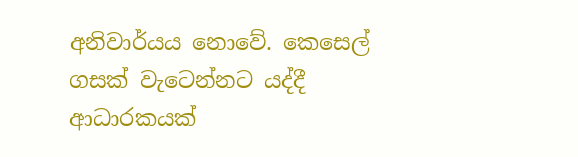අනිවාර්යය නොවේ. කෙසෙල් ගසක් වැටෙන්නට යද්දී ආධාරකයක්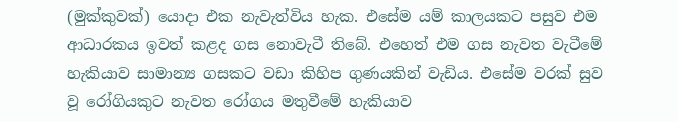(මුක්කුවක්) යොදා එක නැවැත්විය හැක. එසේම යම් කාලයකට පසුව එම ආධාරකය ඉවත් කළද ගස නොවැටී තිබේ. එහෙත් එම ගස නැවත වැටීමේ හැකියාව සාමාන්‍ය ගසකට වඩා කිහිප ගුණයකින් වැඩිය. එසේම වරක් සුව වූ රෝගියකුට නැවත රෝගය මතුවීමේ හැකියාව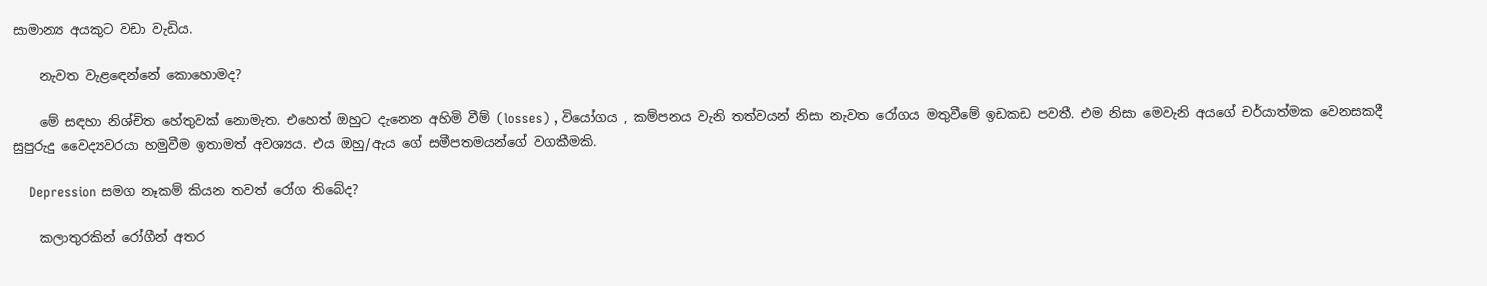සාමාන්‍ය අයකුට වඩා වැඩිය.

    නැවත වැළ‍‍ඳෙන්නේ කොහොමද?

    මේ සඳහා නිශ්චිත හේතුවක් නොමැත. එහෙත් ඔහුට දැනෙන අහිමි වීම් (losses) , වියෝගය , කම්පනය වැනි තත්වයන් නිසා නැවත රෝගය මතුවීමේ ඉඩකඩ පවතී. එම නිසා මෙවැනි අයගේ චර්යාත්මක වෙනසකදී සුපුරුදු වෛද්‍යවරයා හමුවීම ඉතාමත් අවශ්‍යය. එය ඔහු/ඇය ගේ සමීපතමයන්ගේ වගකීමකි.

    Depression සමග නෑකම් කියන තවත් රෝග තිබේද?

    කලාතුරකින් රෝගීන් අතර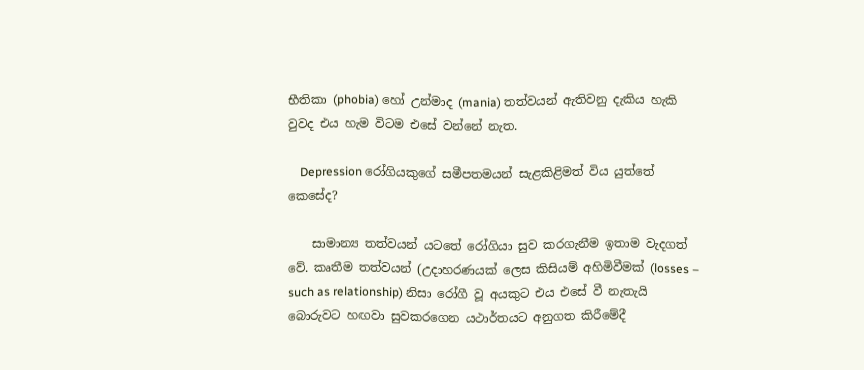භීතිකා (phobia) හෝ උන්මාද (mania) තත්වයන් ඇතිවනු දැකිය හැකි වුවද එය හැම විටම එසේ වන්නේ නැත.

    Depression රෝගියකුගේ සමීපතමයන් සැළකිළිමත් විය යුත්තේ කෙසේද?

    සාමාන්‍ය තත්වයන් යටතේ රෝගියා සුව කරගැනීම ඉතාම වැදගත් වේ. කෘතීම තත්වයන් (උදාහරණයක් ලෙස කිසියම් අහිමිවීමක් (losses – such as relationship) නිසා රෝගී වූ අයකුට එය එසේ වී නැතැයි බොරුවට හඟවා සුවකරගෙන යථාර්තයට අනුගත කිරීමේදී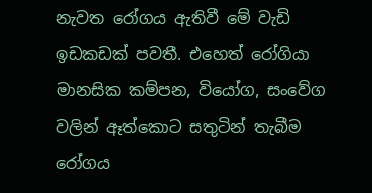නැවත රෝගය ඇතිවී මේ වැඩි ඉඩකඩක් පවතී. එහෙත් රෝගියා මානසික කම්පන, වියෝග, සංවේග වලින් ඈත්කොට සතුටින් තැබීම රෝගය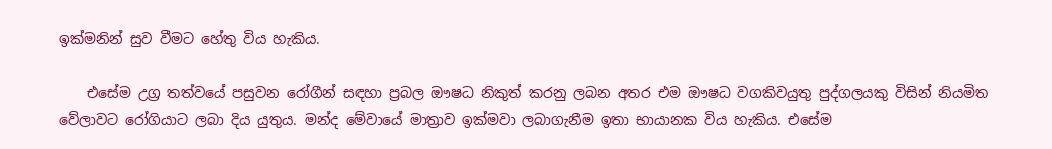ඉක්මනින් සුව වීමට හේතු විය හැකිය.

    එසේම උග්‍ර තත්වයේ පසුවන රෝගීන් සඳහා ප්‍රබල ඖෂධ නිකුත් කරනු ලබන අතර එම ඖෂධ වගකිවයුතු පුද්ගලයකු විසින් නියමිත වේලාවට රෝගියාට ලබා දිය යුතුය. මන්ද මේවායේ මාත්‍රාව ඉක්මවා ලබාගැනීම ඉතා භායානක විය හැකිය. එසේම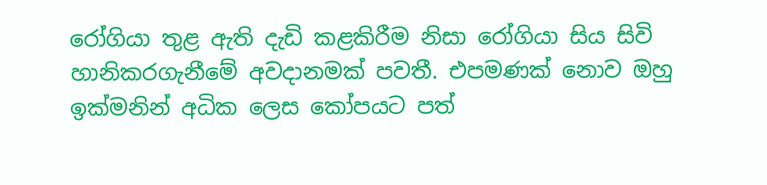රෝගියා තුළ ඇති දැඩි කළකිරීම නිසා රෝගියා සිය සිවි හානිකරගැනීමේ අවදානමක් පවතී. එපමණක් නොව ඔහු ඉක්මනින් අධික ලෙස කෝපයට පත්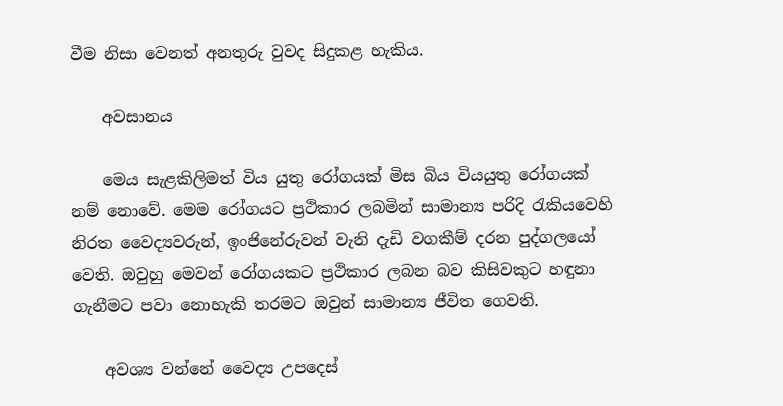වීම නිසා වෙනත් අනතුරු වුවද සිදුකළ හැකිය.

    අවසානය

    මෙය සැළකිලිමත් විය යුතු රෝගයක් මිස බිය වියයුතු රෝගයක් නම් නොවේ. මෙම රෝගයට ප්‍රථිකාර ලබමින් සාමාන්‍ය පරිදි රැකියවෙහි නිරත වෛද්‍යවරුන්, ඉංජිනේරුවන් වැනි දැඩි වගකීම් දරන පුද්ගලයෝ වෙති. ඔවුහු මෙවන් රෝගයකට ප්‍රථිකාර ලබන බව කිසිවකුට හඳුනා ගැනීමට පවා නොහැකි තරමට ඔවුන් සාමාන්‍ය ජීවිත ගෙවති.

    අවශ්‍ය වන්නේ වෛද්‍ය උපදෙස්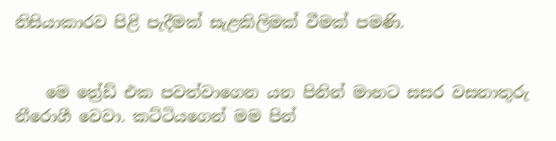නිසියාකාරව පිළි පැදීමක් සැළකිලිමක් වීමක් පමණි.


    මෙ ත්‍රේඩ් එක පවත්වාගෙන යන පිනින් මාහට සසර වසනාතුරු නීරොගී වෙවා. කට්ටියගෙන් මම පින්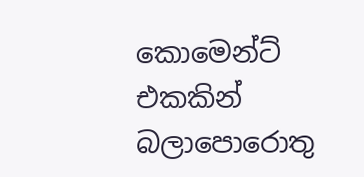කොමෙන්ට් එකකින් බලාපොරොතු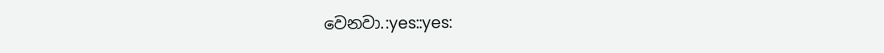වෙනවා.:yes::yes: